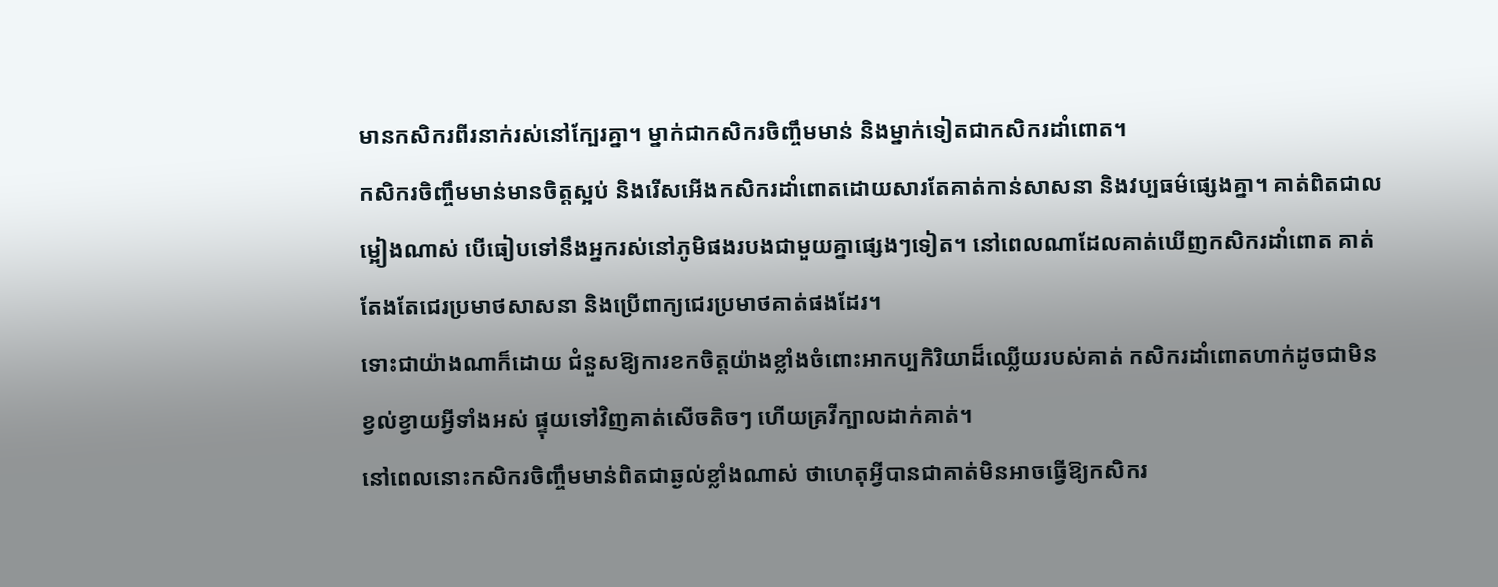មានកសិករពីរនាក់រស់នៅក្បែរគ្នា។ ម្នាក់ជាកសិករចិញ្ចឹមមាន់ និងម្នាក់ទៀតជាកសិករដាំពោត។
កសិករចិញ្ចឹមមាន់មានចិត្តស្អប់ និងរើសអើងកសិករដាំពោតដោយសារតែគាត់កាន់សាសនា និងវប្បធម៌ផ្សេងគ្នា។ គាត់ពិតជាលម្អៀងណាស់ បើធៀបទៅនឹងអ្នករស់នៅភូមិផងរបងជាមួយគ្នាផ្សេងៗទៀត។ នៅពេលណាដែលគាត់ឃើញកសិករដាំពោត គាត់តែងតែជេរប្រមាថសាសនា និងប្រើពាក្យជេរប្រមាថគាត់ផងដែរ។
ទោះជាយ៉ាងណាក៏ដោយ ជំនួសឱ្យការខកចិត្តយ៉ាងខ្លាំងចំពោះអាកប្បកិរិយាដ៏ឈ្លើយរបស់គាត់ កសិករដាំពោតហាក់ដូចជាមិនខ្វល់ខ្វាយអ្វីទាំងអស់ ផ្ទុយទៅវិញគាត់សើចតិចៗ ហើយគ្រវីក្បាលដាក់គាត់។
នៅពេលនោះកសិករចិញ្ចឹមមាន់ពិតជាឆ្ងល់ខ្លាំងណាស់ ថាហេតុអ្វីបានជាគាត់មិនអាចធ្វើឱ្យកសិករ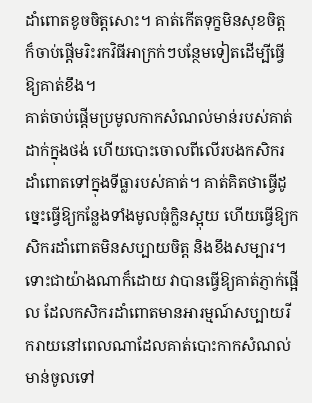ដាំពោតខូចចិត្តសោះ។ គាត់កើតទុក្ខមិនសុខចិត្ត ក៏ចាប់ផ្ដើមរិះរកវិធីអាក្រក់ៗបន្ថែមទៀតដើម្បីធ្វើឱ្យគាត់ខឹង។
គាត់ចាប់ផ្តើមប្រមូលកាកសំណល់មាន់របស់គាត់ដាក់ក្នុងថង់ ហើយបោះចោលពីលើរបងកសិករដាំពោតទៅក្នុងទីធ្លារបស់គាត់។ គាត់គិតថាធ្វើដូច្នេះធ្វើឱ្យកន្លែងទាំងមូលធុំក្លិនស្អុយ ហើយធ្វើឱ្យកសិករដាំពោតមិនសប្បាយចិត្ត និងខឹងសម្បារ។
ទោះជាយ៉ាងណាក៏ដោយ វាបានធ្វើឱ្យគាត់ភ្ញាក់ផ្អើល ដែលកសិករដាំពោតមានអារម្មណ៍សប្បាយរីករាយនៅពេលណាដែលគាត់បោះកាកសំណល់មាន់ចូលទៅ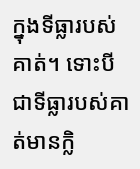ក្នុងទីធ្លារបស់គាត់។ ទោះបីជាទីធ្លារបស់គាត់មានក្លិ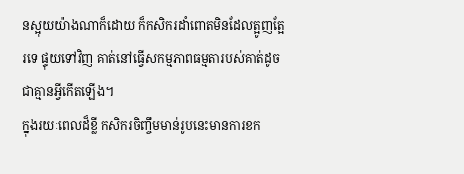នស្អុយយ៉ាងណាក៏ដោយ ក៏កសិករដាំពោតមិនដែលត្អូញត្អែរទេ ផ្ទុយទៅវិញ គាត់នៅធ្វើសកម្មភាពធម្មតារបស់គាត់ដូចជាគ្មានអ្វីកើតឡើង។
ក្នុងរយៈពេលដ៏ខ្លី កសិករចិញ្ចឹមមាន់រូបនេះមានការខក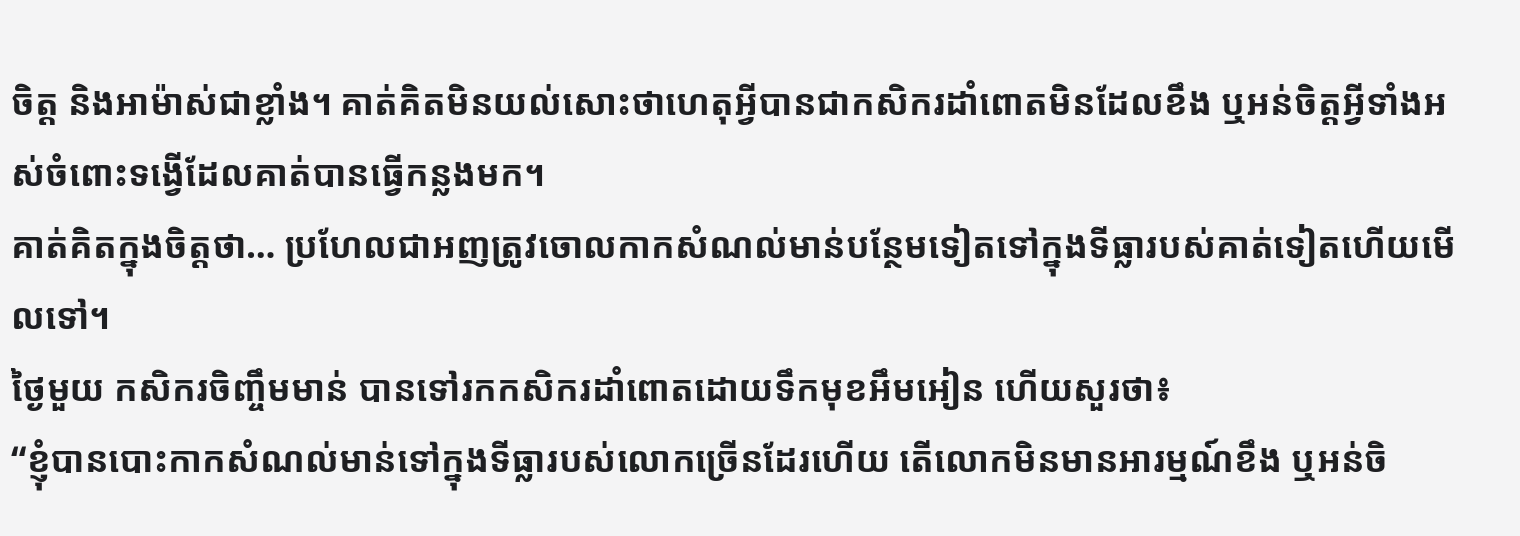ចិត្ត និងអាម៉ាស់ជាខ្លាំង។ គាត់គិតមិនយល់សោះថាហេតុអ្វីបានជាកសិករដាំពោតមិនដែលខឹង ឬអន់ចិត្តអ្វីទាំងអស់ចំពោះទង្វើដែលគាត់បានធ្វើកន្លងមក។
គាត់គិតក្នុងចិត្តថា… ប្រហែលជាអញត្រូវចោលកាកសំណល់មាន់បន្ថែមទៀតទៅក្នុងទីធ្លារបស់គាត់ទៀតហើយមើលទៅ។
ថ្ងៃមួយ កសិករចិញ្ចឹមមាន់ បានទៅរកកសិករដាំពោតដោយទឹកមុខអឹមអៀន ហើយសួរថា៖
“ខ្ញុំបានបោះកាកសំណល់មាន់ទៅក្នុងទីធ្លារបស់លោកច្រើនដែរហើយ តើលោកមិនមានអារម្មណ៍ខឹង ឬអន់ចិ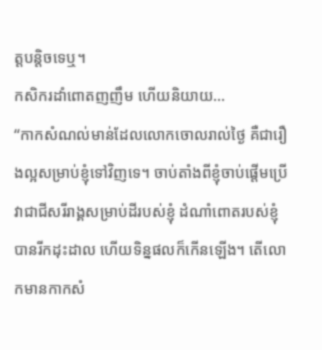ត្តបន្តិចទេឬ។
កសិករដាំពោតញញឹម ហើយនិយាយ…
“កាកសំណល់មាន់ដែលលោកចោលរាល់ថ្ងៃ គឺជារឿងល្អសម្រាប់ខ្ញុំទៅវិញទេ។ ចាប់តាំងពីខ្ញុំចាប់ផ្តើមប្រើវាជាជីសរីរាង្គសម្រាប់ដីរបស់ខ្ញុំ ដំណាំពោតរបស់ខ្ញុំបានរីកដុះដាល ហើយទិន្នផលក៏កើនឡើង។ តើលោកមានកាកសំ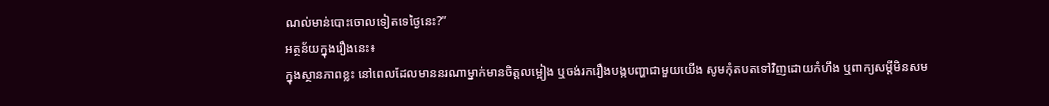ណល់មាន់បោះចោលទៀតទេថ្ងៃនេះ?”
អត្ថន័យក្នុងរឿងនេះ៖
ក្នុងស្ថានភាពខ្លះ នៅពេលដែលមាននរណាម្នាក់មានចិត្តលម្អៀង ឬចង់រករឿងបង្កបញ្ហាជាមួយយើង សូមកុំតបតទៅវិញដោយកំហឹង ឬពាក្យសម្ដីមិនសម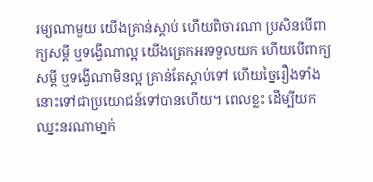រម្យណាមួយ យើងគ្រាន់ស្ដាប់ ហើយពិចារណា ប្រសិនបើពាក្យសម្ដី ឬទង្វើណាល្អ យើងត្រេកអរទទួលយក ហើយបើពាក្យសម្ដី ឬទង្វើណាមិនល្អ គ្រាន់តែស្ដាប់ទៅ ហើយច្នៃរឿងទាំងនោះទៅជាប្រយោជន៍ទៅបានហើយ។ ពេលខ្លះ ដើម្បីយកឈ្នះនរណាមា្នក់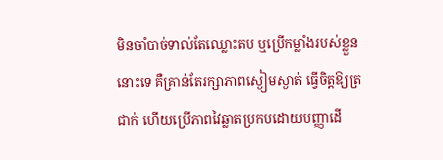មិនចាំបាច់ទាល់តែឈ្លោះតប ឬប្រើកម្លាំងរបស់ខ្លួននោះទេ គឺគ្រាន់តែរក្សាភាពស្ងៀមស្ងាត់ ធ្វើចិត្តឱ្យត្រជាក់ ហើយប្រើភាពវៃឆ្លាតប្រកបដោយបញ្ញាដើ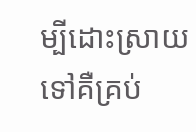ម្បីដោះស្រាយទៅគឺគ្រប់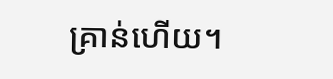គ្រាន់ហើយ។